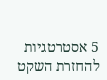5 אסטרטגיות להחזרת השקט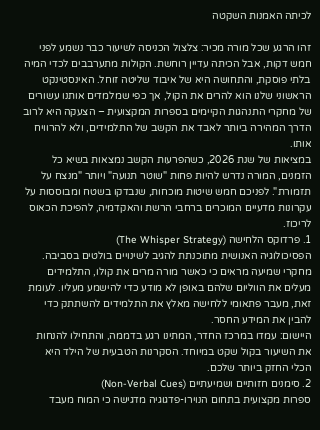לכיתה האמנות השקטה

זהו הרגע שכל מורה מכיר: צלצול הכניסה לשיעור כבר נשמע לפני חמש דקות, אבל הכיתה עדיין רוחשת. הקולות מתערבבים לכדי המיה בלתי פוסקת, והתחושה היא של איבוד שליטה זוחל. האינסטינקט הראשוני שלנו הוא להרים את הקול, אך כפי שמלמדים אותנו עשורים של מחקרי התנהגות הקיימים בספרות המקצועית – הצעקה היא לרוב הדרך המהירה ביותר לאבד את הקשב של התלמידים, ולא להרוויח אותו.
במציאות של שנת 2026, כשהפרעות הקשב נמצאות בשיא כל הזמנים, המורה נדרש להיות פחות "שוטר תנועה" ויותר "מנצח על תזמורת". לפניכם חמש שיטות מוכחות, שנבדקו בשטח ומבוססות על עקרונות מדעיים המוכרים ברחבי הרשת והאקדמיה, להפיכת הכאוס לריכוז.
1. פרדוקס הלחישה (The Whisper Strategy)
הפסיכולוגיה האנושית מתוכנתת להגיב לשינויים בולטים בסביבה. מחקרי שמיעה מראים כי כאשר מורה מרים את קולו, התלמידים מעלים את הווליום שלהם באופן לא מודע כדי להישמע מעליו. לעומת זאת, מעבר פתאומי ללחישה מאלץ את התלמידים להשתתק כדי להבין את המידע החסר.
היישום: עמדו במרכז החדר, המתינו רגע בדממה, והתחילו להנחות את השיעור בקול שקט במיוחד. הסקרנות הטבעית של הילד היא הכלי החזק ביותר שלכם.
2. סימנים חזותיים ושמיעתיים (Non-Verbal Cues)
ספרות מקצועית בתחום הנוירו-פדגוגיה מדגישה כי המוח מעבד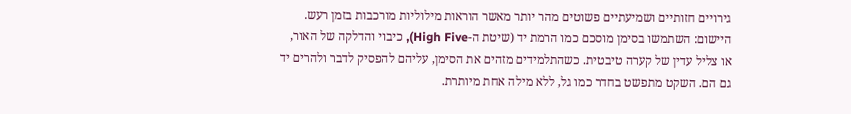גירויים חזותיים ושמיעתיים פשוטים מהר יותר מאשר הוראות מילוליות מורכבות בזמן רעש.
היישום: השתמשו בסימן מוסכם כמו הרמת יד (שיטת ה-High Five), כיבוי והדלקה של האור, או צליל עדין של קערה טיבטית. כשהתלמידים מזהים את הסימן, עליהם להפסיק לדבר ולהרים יד גם הם. השקט מתפשט בחדר כמו גל, ללא מילה אחת מיותרת.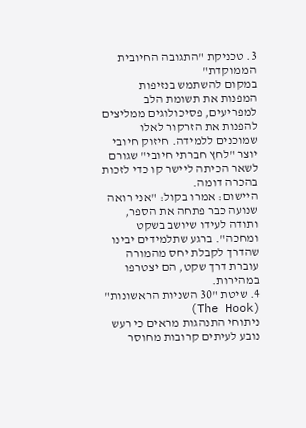3. טכניקת "התגובה החיובית הממוקדת"
במקום להשתמש בנזיפות המפנות את תשומת הלב למפריעים, פסיכולוגים ממליצים להפנות את הזרקור לאלו שמוכנים ללמידה. חיזוק חיובי יוצר "לחץ חברתי חיובי" שגורם לשאר הכיתה ליישר קו כדי לזכות בהכרה דומה.
היישום: אמרו בקול: "אני רואה שנועה כבר פתחה את הספר, ותודה לעידו שיושב בשקט ומחכה". ברגע שתלמידים יבינו שהדרך לקבלת יחס מהמורה עוברת דרך שקט, הם יצטרפו במהירות.
4. שיטת "30 השניות הראשונות" (The Hook)
ניתוחי התנהגות מראים כי רעש נובע לעיתים קרובות מחוסר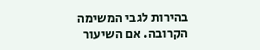בהירות לגבי המשימה הקרובה. אם השיעור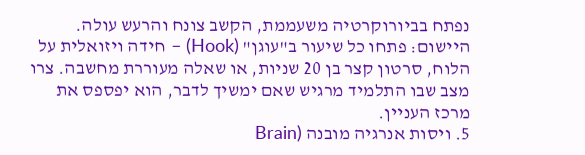נפתח בביורוקרטיה משעממת, הקשב צונח והרעש עולה.
היישום: פתחו כל שיעור ב"עוגן" (Hook) – חידה ויזואלית על הלוח, סרטון קצר בן 20 שניות, או שאלה מעוררת מחשבה. צרו מצב שבו התלמיד מרגיש שאם ימשיך לדבר, הוא יפספס את מרכז העניין.
5. ויסות אנרגיה מובנה (Brain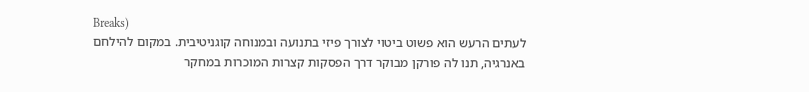Breaks)
לעתים הרעש הוא פשוט ביטוי לצורך פיזי בתנועה ובמנוחה קוגניטיבית. במקום להילחם באנרגיה, תנו לה פורקן מבוקר דרך הפסקות קצרות המוכרות במחקר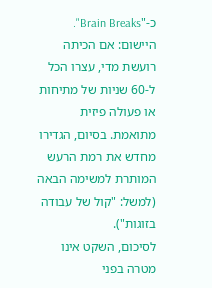כ-"Brain Breaks".
היישום: אם הכיתה רועשת מדי, עצרו הכל ל-60 שניות של מתיחות או פעולה פיזית מתואמת. בסיום, הגדירו מחדש את רמת הרעש המותרת למשימה הבאה (למשל: "קול של עבודה בזוגות").
לסיכום, השקט אינו מטרה בפני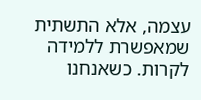עצמה, אלא התשתית שמאפשרת ללמידה לקרות. כשאנחנו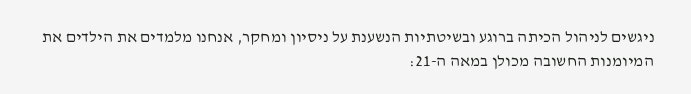ניגשים לניהול הכיתה ברוגע ובשיטתיות הנשענת על ניסיון ומחקר, אנחנו מלמדים את הילדים את המיומנות החשובה מכולן במאה ה-21: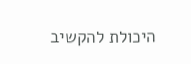היכולת להקשיב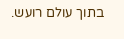בתוך עולם רועש.